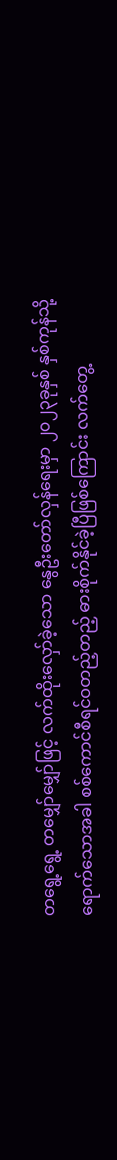တရွေ့ရွေ့ တမျှော်မျှော်ဖြင့် လက်ထိုးလှော်ခဲ့သော နွေဦးတော်လှန်ရေးမှာ ၂၀၂၃ခုနှစ် နှစ်ကုန်သို့ ရောက်သောအခါ စစ်ကောင်စီရင်ဝတည့်တည့် ဓားစိုက်နိုင်ခဲ့ပြီဖြစ်ကြောင်း လက်တွေ့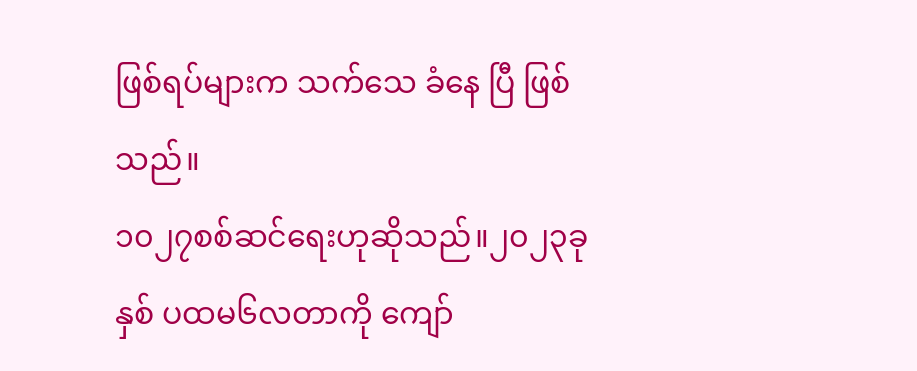ဖြစ်ရပ်များက သက်သေ ခံနေ ပြီ ဖြစ် သည်။
၁၀၂၇စစ်ဆင်ရေးဟုဆိုသည်။၂၀၂၃ခုနှစ် ပထမ၆လတာကို ကျော်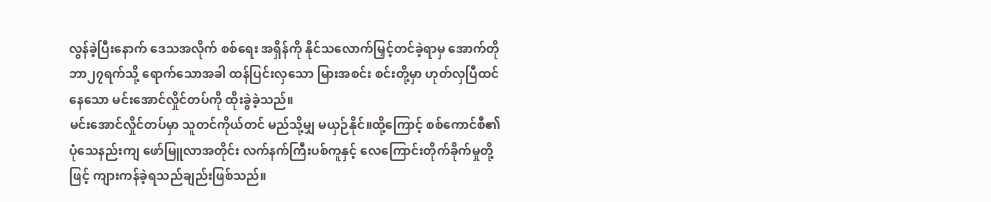လွန်ခဲ့ပြီးနောက် ဒေသအလိုက် စစ်ရေး အရှိန်ကို နိုင်သလောက်မြှင့်တင်ခဲ့ရာမှ အောက်တိုဘာ၂၇ရက်သို့ ရောက်သောအခါ ထန်ပြင်းလှသော မြားအစင်း စင်းတို့မှာ ဟုတ်လှပြီထင်နေသော မင်းအောင်လှိုင်တပ်ကို ထိုးခွဲခဲ့သည်။
မင်းအောင်လှိုင်တပ်မှာ သူတင်ကိုယ်တင် မည်သို့မျှ မယှဉ်နိုင်။ထို့ကြောင့် စစ်ကောင်စီ၏ ပုံသေနည်းကျ ဖော်မြူလာအတိုင်း လက်နက်ကြီးပစ်ကူနှင့် လေကြောင်းတိုက်ခိုက်မှုတို့ဖြင့် ကျားကန်ခဲ့ရသည်ချည်းဖြစ်သည်။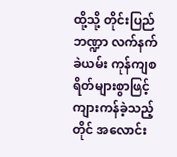ထို့သို့ တိုင်းပြည်ဘဏ္ဍာ လက်နက်ခဲယမ်း ကုန်ကျစရိတ်များစွာဖြင့် ကျားကန်ခဲ့သည့်တိုင် အလောင်း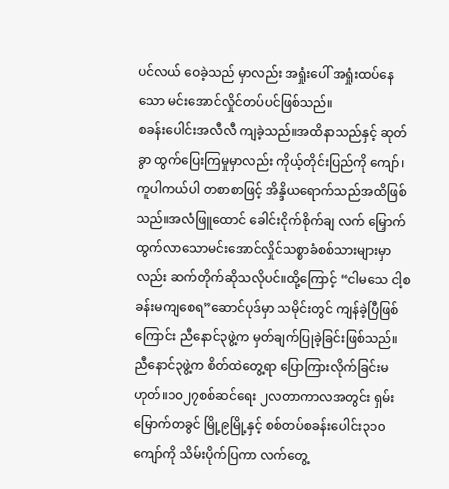ပင်လယ် ဝေခဲ့သည် မှာလည်း အရှုံးပေါ် အရှုံးထပ်နေသော မင်းအောင်လှိုင်တပ်ပင်ဖြစ်သည်။
စခန်းပေါင်းအလီလီ ကျခဲ့သည်။အထိနာသည်နှင့် ဆုတ်ခွာ ထွက်ပြေးကြမှုမှာလည်း ကိုယ့်တိုင်းပြည်ကို ကျော်၊ကူပါကယ်ပါ တစာစာဖြင့် အိန္ဒိယရောက်သည်အထိဖြစ်သည်။အလံဖြူထောင် ခေါင်းငိုက်စိုက်ချ လက် မြှောက်ထွက်လာသောမင်းအောင်လှိုင်သစ္စာခံစစ်သားများမှာလည်း ဆက်တိုက်ဆိုသလိုပင်။ထို့ကြောင့် “ငါမသေ ငါ့စခန်းမကျစေရ”ဆောင်ပုဒ်မှာ သမိုင်းတွင် ကျန်ခဲ့ပြီဖြစ်ကြောင်း ညီနောင်၃ဖွဲ့က မှတ်ချက်ပြုခဲ့ခြင်းဖြစ်သည်။
ညီနောင်၃ဖွဲ့က စိတ်ထဲတွေ့ရာ ပြောကြားလိုက်ခြင်းမဟုတ်။၁၀၂၇စစ်ဆင်ရေး ၂လတာကာလအတွင်း ရှမ်းမြောက်တခွင် မြို့၉မြို့နှင့် စစ်တပ်စခန်းပေါင်း၃၁၀ကျော်ကို သိမ်းပိုက်ပြကာ လက်တွေ့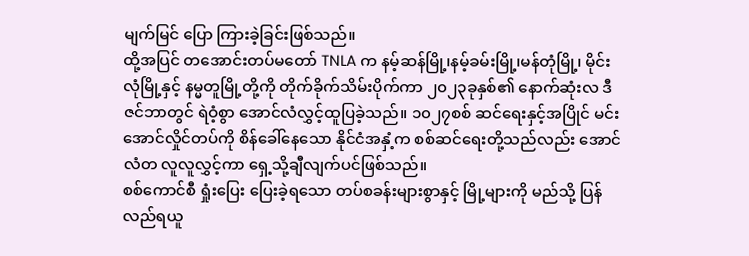မျက်မြင် ပြော ကြားခဲ့ခြင်းဖြစ်သည်။
ထို့အပြင် တအောင်းတပ်မတော် TNLA က နမ့်ဆန်မြို့၊နမ့်ခမ်းမြို့၊မန်တုံမြို့၊ မိုင်းလုံမြို့နှင့် နမ္မတူမြို့တို့ကို တိုက်ခိုက်သိမ်းပိုက်ကာ ၂၀၂၃ခုနှစ်၏ နောက်ဆုံးလ ဒီဇင်ဘာတွင် ရဲဝံ့စွာ အောင်လံလွှင့်ထူပြခဲ့သည်။ ၁၀၂၇စစ် ဆင်ရေးနှင့်အပြိုင် မင်းအောင်လှိုင်တပ်ကို စိန်ခေါ်နေသော နိုင်ငံအနှံ့က စစ်ဆင်ရေးတို့သည်လည်း အောင်လံတ လူလူလွှင့်ကာ ရှေ့သို့ချီလျက်ပင်ဖြစ်သည်။
စစ်ကောင်စီ ရှုံးပြေး ပြေးခဲ့ရသော တပ်စခန်းများစွာနှင့် မြို့များကို မည်သို့ ပြန်လည်ရယူ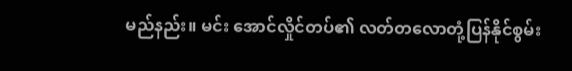မည်နည်း။ မင်း အောင်လှိုင်တပ်၏ လတ်တလောတုံ့ပြန်နိုင်စွမ်း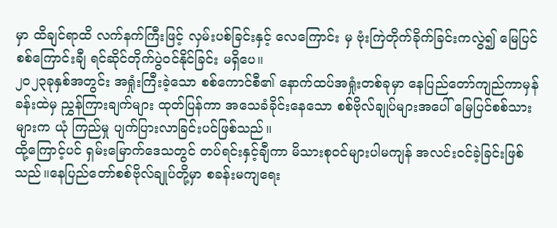မှာ ထိချင်ရာထိ လက်နက်ကြီးဖြင့် လှမ်းပစ်ခြင်းနှင့် လေကြောင်း မှ ဗုံးကြဲတိုက်ခိုက်ခြင်းကလွဲ၍ မြေပြင်စစ်ကြောင်းချီ ရင်ဆိုင်တိုက်ပွဲဝင်နိုင်ခြင်း မရှိပေ။
၂၀၂၃ခုနှစ်အတွင်း အရှုံးကြီးခဲ့သော စစ်ကောင်စီ၏ နောက်ထပ်အရှုံးတစ်ခုမှာ နေပြည်တော်ကျည်ကာမှန် ခန်းထဲမှ ညွှန်ကြားချက်များ ထုတ်ပြန်ကာ အသေခံခိုင်းနေသော စစ်ဗိုလ်ချုပ်များအပေါ် မြေပြင်စစ်သားများက ယုံ ကြည်မှု ပျက်ပြားလာခြင်းပင်ဖြစ်သည်။
ထို့ကြောင့်ပင် ရှမ်းမြောက်ဒေသတွင် တပ်ရင်းနှင့်ချီကာ မိသားစုဝင်များပါမကျန် အလင်းဝင်ခဲ့ခြင်းဖြစ် သည်။နေပြည်တော်စစ်ဗိုလ်ချုပ်တို့မှာ စခန်းမကျရေး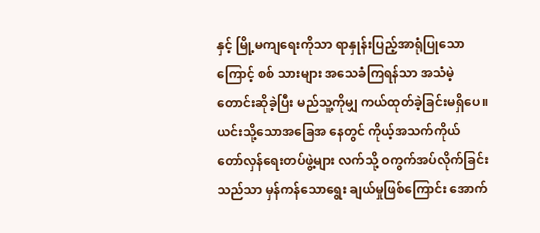နှင့် မြို့မကျရေးကိုသာ ရာနှုန်းပြည့်အာရုံပြုသောကြောင့် စစ် သားများ အသေခံကြရန်သာ အသံမဲ့ တောင်းဆိုခဲ့ပြီး မည်သူ့ကိုမျှ ကယ်ထုတ်ခဲ့ခြင်းမရှိပေ။ယင်းသို့သောအခြေအ နေတွင် ကိုယ့်အသက်ကိုယ် တော်လှန်ရေးတပ်ဖွဲ့များ လက်သို့ ဝကွက်အပ်လိုက်ခြင်းသည်သာ မှန်ကန်သောရွေး ချယ်မှုဖြစ်ကြောင်း အောက်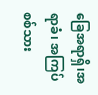ခြေအရာရှိ၊အရာခံ၊ အကြပ် စစ်သား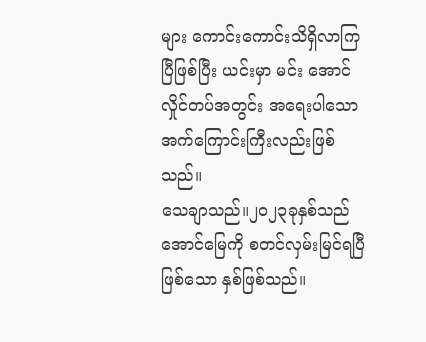များ ကောင်းကောင်းသိရှိလာကြပြီဖြစ်ပြီး ယင်းမှာ မင်း အောင်လှိုင်တပ်အတွင်း အရေးပါသော အက်ကြောင်းကြီးလည်းဖြစ်သည်။
သေချာသည်။၂၀၂၃ခုနှစ်သည် အောင်မြေကို စတင်လှမ်းမြင်ရပြီဖြစ်သော နှစ်ဖြစ်သည်။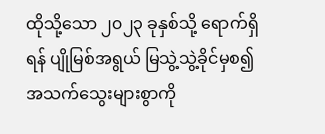ထိုသို့သော ၂၀၂၃ ခုနှစ်သို့ ရောက်ရှိရန် ပျိုမြစ်အရွယ် မြသွဲ့သွဲ့ခိုင်မှစ၍ အသက်သွေးများစွာကို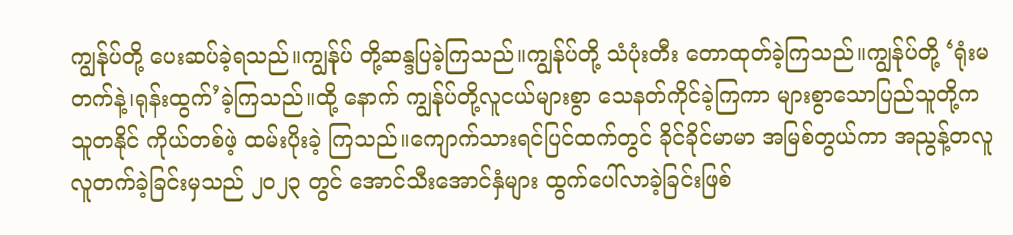ကျွန်ုပ်တို့ ပေးဆပ်ခဲ့ရသည်။ကျွန်ုပ် တို့ဆန္ဒပြခဲ့ကြသည်။ကျွန်ုပ်တို့ သံပုံးတီး တောထုတ်ခဲ့ကြသည်။ကျွန်ုပ်တို့ ‘ရုံးမတက်နဲ့၊ရုန်းထွက်’ခဲ့ကြသည်။ထို့ နောက် ကျွန်ုပ်တို့လူငယ်များစွာ သေနတ်ကိုင်ခဲ့ကြကာ များစွာသောပြည်သူတို့က သူတနိုင် ကိုယ်တစ်ဖဲ့ ထမ်းပိုးခဲ့ ကြသည်။ကျောက်သားရင်ပြင်ထက်တွင် ခိုင်ခိုင်မာမာ အမြစ်တွယ်ကာ အညွန့်တလူလူတက်ခဲ့ခြင်းမှသည် ၂၀၂၃ တွင် အောင်သီးအောင်နှံများ ထွက်ပေါ်လာခဲ့ခြင်းဖြစ်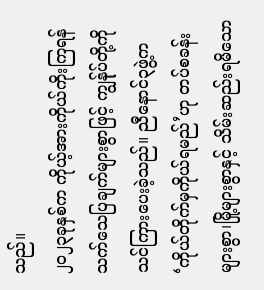သည်။
၂၀၂၃ခုနှစ်က ကိုယ့်အားကိုယ်ကိုးကြရန် သက်သေပြချက်များစွာဖြင့် ကျွန်ုပ်တို့ကို သင်ကြားပေးခဲ့သည်။ ညီနောင်၃ဖွဲ့က ‘ကိုယ်တိုက်မှကိုယ်ရမည်’ဟု တပ်စခန်းများစွာ၊မြို့များစွာနှင့် သိမ်းဆည်းရမိသော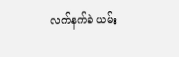လက်နက်ခဲ ယမ်း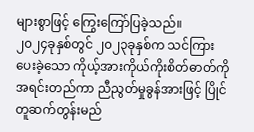များစွာဖြင့် ကြွေးကြော်ပြခဲ့သည်။
၂၀၂၄ခုနှစ်တွင် ၂၀၂၃ခုနှစ်က သင်ကြားပေးခဲ့သော ကိုယ့်အားကိုယ်ကိုးစိတ်ဓာတ်ကို အရင်းတည်ကာ ညီညွတ်မှုခွန်အားဖြင့် ပြိုင်တူဆက်တွန်းမည်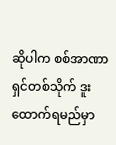ဆိုပါက စစ်အာဏာရှင်တစ်သိုက် ဒူးထောက်ရမည်မှာ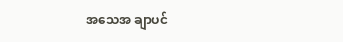အသေအ ချာပင်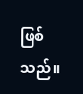ဖြစ် သည်။